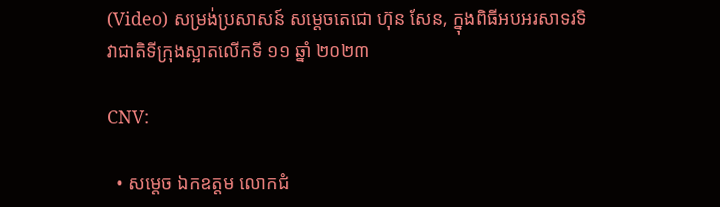(Video) សម្រង់ប្រសាសន៍ សម្តេចតេជោ ហ៊ុន សែន, ក្នុងពិធីអបអរសាទរទិវាជាតិទីក្រុងស្អាតលើកទី ១១ ឆ្នាំ ២០២៣

CNV:

  • សម្តេច ឯកឧត្តម លោកជំ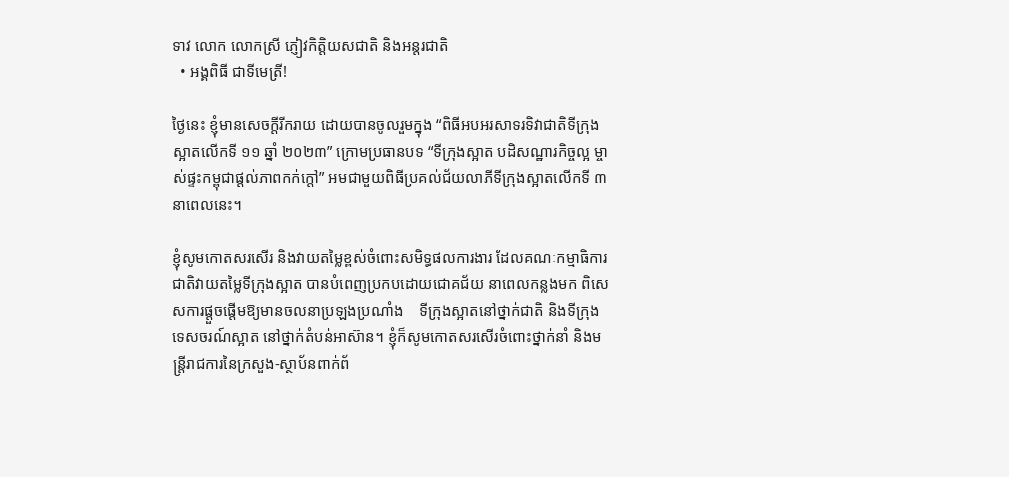ទាវ លោក លោកស្រី ភ្ញៀវកិត្តិយសជាតិ និងអន្តរជាតិ
  • អង្គពិធី ជាទីមេត្រី!

ថ្ងៃនេះ ខ្ញុំមានសេចក្តីរីករាយ ដោយបានចូលរួមក្នុង “ពិធីអបអរសាទរទិវាជាតិទីក្រុងស្អាតលើកទី ១១ ឆ្នាំ ២០២៣” ក្រោមប្រធានបទ “ទីក្រុងស្អាត បដិសណ្ឋារកិច្ចល្អ ម្ចាស់ផ្ទះកម្ពុជាផ្តល់ភាពកក់ក្តៅ” អមជាមួយពិធីប្រគល់ជ័យលាភីទីក្រុងស្អាតលើកទី ៣ នាពេលនេះ។

ខ្ញុំសូមកោតសរសើរ និងវាយតម្លៃខ្ពស់ចំពោះសមិទ្ធផលការងារ ដែលគណៈកម្មាធិការជាតិវាយតម្លៃទីក្រុងស្អាត បានបំពេញប្រកបដោយជោគជ័យ នាពេលកន្លងមក ពិសេសការផ្តួចផ្តើមឱ្យមានចលនាប្រឡងប្រណាំង    ទីក្រុងស្អាតនៅថ្នាក់ជាតិ និងទីក្រុងទេសចរណ៍ស្អាត នៅថ្នាក់តំបន់អាស៊ាន។ ខ្ញុំក៏សូមកោតសរសើរចំពោះថ្នាក់នាំ និងមន្ត្រីរាជការនៃក្រសួង-ស្ថាប័នពាក់ព័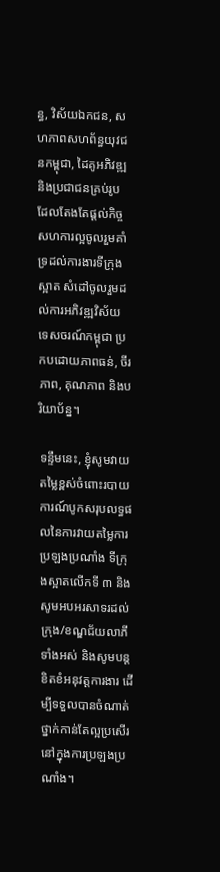ន្ធ, វិស័យឯកជន, សហភាពសហព័ន្ធយុវជនកម្ពុជា, ដៃគូអភិវឌ្ឍ និងប្រជាជនគ្រប់រូប ដែលតែងតែផ្តល់កិច្ចសហការល្អចូលរួមគាំទ្រដល់ការងារទីក្រុងស្អាត សំដៅចូលរួមដល់ការអភិវឌ្ឍវិស័យទេសចរណ៍កម្ពុជា ប្រកបដោយភាពធន់, ចីរភាព, គុណភាព និងបរិយាប័ន្ន។

ទន្ទឹមនេះ, ខ្ញុំសូមវាយតម្លៃខ្ពស់ចំពោះរបាយការណ៍បូកសរុបលទ្ធផលនៃការវាយតម្លៃការប្រឡងប្រណាំង ទីក្រុងស្អាតលើកទី ៣ និងសូមអបអរសាទរដល់ក្រុង/ខណ្ឌជ័យលាភីទាំងអស់ និងសូមបន្តខិតខំអនុវត្តការងារ ដើម្បីទទួលបានចំណាត់ថ្នាក់កាន់តែល្អប្រសើរនៅក្នុងការប្រឡងប្រណាំង។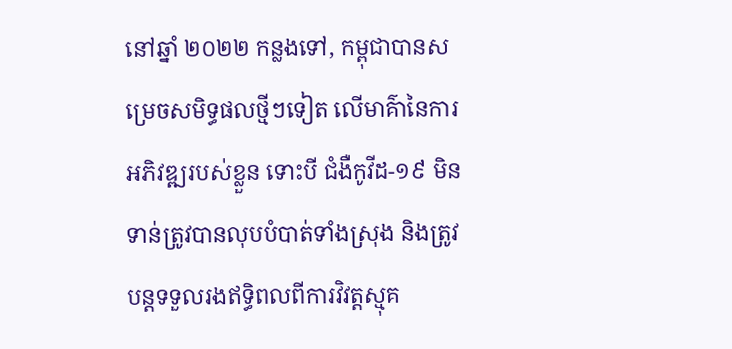នៅឆ្នាំ ២០២២ កន្លងទៅ, កម្ពុជាបានសម្រេចសមិទ្ធផលថ្មីៗទៀត លើមាគ៌ានៃការអភិវឌ្ឍរបស់ខ្លួន ទោះបី ជំងឺកូវីដ-១៩ មិនទាន់ត្រូវបានលុបបំបាត់ទាំងស្រុង និងត្រូវបន្តទទួលរងឥទ្ធិពលពីការវិវត្តស្មុគ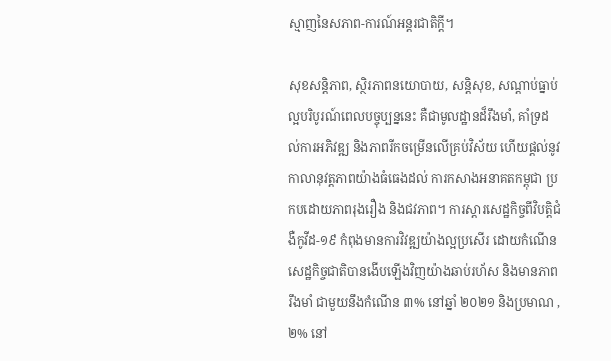ស្មាញនៃសភាព-ការណ៍អន្តរជាតិក្តី។

សុខសន្តិភាព, ស្ថិរភាពនយោបាយ, សន្តិសុខ, សណ្តាប់ធ្នាប់ល្អបរិបូរណ៍ពេលបច្ចុប្បន្ននេះ គឺជាមូលដ្ឋានដ៏រឹងមាំ, គាំទ្រដល់ការអភិវឌ្ឍ និងភាពរីកចម្រើនលើគ្រប់វិស័យ ហើយផ្តល់នូវកាលានុវត្តភាពយ៉ាងធំធេងដល់ ការកសាងអនាគតកម្ពុជា ប្រកបដោយភាពរុងរឿង និងជវភាព។ ការស្តារសេដ្ឋកិច្ចពីវិបត្តិជំងឺកូវីដ-១៩ កំពុងមានការវិវឌ្ឍយ៉ាងល្អប្រសើរ ដោយកំណើនសេដ្ឋកិច្ចជាតិបានងើបឡើងវិញយ៉ាងឆាប់រហ័ស និងមានភាពរឹងមាំ ជាមួយនឹងកំណើន ៣% នៅឆ្នាំ ២០២១ និងប្រមាណ ,២% នៅ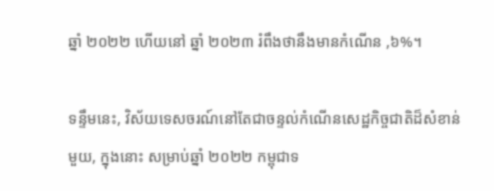ឆ្នាំ ២០២២ ហើយនៅ ឆ្នាំ ២០២៣ រំពឹងថានឹងមានកំណើន ,៦%។

ទន្ទឹមនេះ, វិស័យទេសចរណ៍នៅតែជាចន្ទល់កំណើនសេដ្ឋកិច្ចជាតិដ៏សំខាន់មួយ, ក្នុងនោះ សម្រាប់ឆ្នាំ ២០២២ កម្ពុជាទ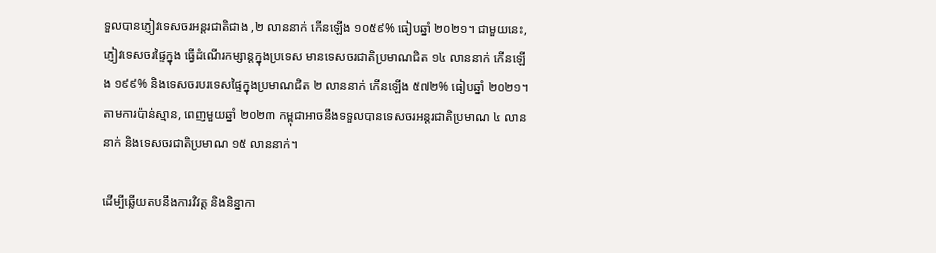ទួលបានភ្ញៀវទេសចរអន្តរជាតិជាង ,២ លាននាក់ កើនឡើង ១០៥៩% ធៀបឆ្នាំ ២០២១។ ជាមួយនេះ, ភ្ញៀវទេសចរផ្ទៃក្នុង ធ្វើដំណើរកម្សាន្តក្នុងប្រទេស មានទេសចរជាតិប្រមាណជិត ១៤ លាននាក់ កើនឡើង ១៩៩% និងទេសចរបរទេសផ្ទៃក្នុងប្រមាណជិត ២ លាននាក់ កើនឡើង ៥៧២% ធៀបឆ្នាំ ២០២១។ តាមការប៉ាន់ស្មាន, ពេញមួយឆ្នាំ ២០២៣ កម្ពុជាអាចនឹងទទួលបានទេសចរអន្តរជាតិប្រមាណ ៤ លាននាក់ និងទេសចរជាតិប្រមាណ ១៥ លាននាក់។

ដើម្បីឆ្លើយតបនឹងការវិវត្ត និងនិន្នាកា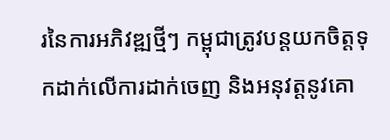រនៃការអភិវឌ្ឍថ្មីៗ កម្ពុជាត្រូវបន្តយកចិត្តទុកដាក់លើការដាក់ចេញ និងអនុវត្តនូវគោ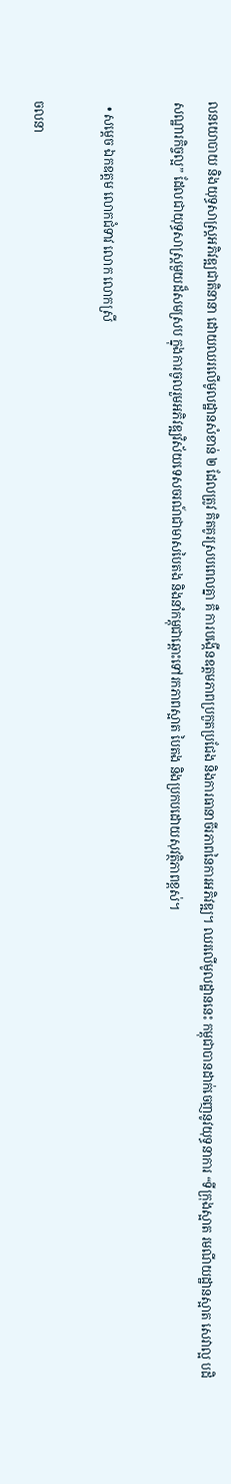លនយោបាយ និងយុទ្ធសាស្រ្តអភិវឌ្ឍជាតិនានា ដោយឈរលើមូលដ្ឋានសំខាន់ ២ ដែលត្រូវ គិតគូរស្របពេលគ្នា គឺ ការបង្កើនឧត្ដមភាពប្រកួតប្រជែង និងការធានាចីរភាពនៃការអភិវឌ្ឍ។ ឈរលើមូលដ្ឋាននេះ កម្ពុជាបានដាក់ចេញនូវយុទ្ធនាការ “ទីក្រុងស្អាត រមណីយដ្ឋានស្អាត សេវាល្អ បដិសណ្ឋារកិច្ចល្អ” ដែលជាយុទ្ធសាស្រ្តមួយដ៏សមស្រប ក្នុងការចូលរួមអភិវឌ្ឍវិស័យទេសចរណ៍ជាមាសបៃតង និងនាំកម្ពុជាឆ្ពោះទៅរកភាពស្អាត បៃតង និងប្រកបដោយសុវត្ថិភាពខ្ពស់។

  • សម្តេច ឯកឧត្តម លោកជំទាវ លោក លោកស្រី

ចលនា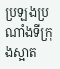ប្រឡងប្រណាំងទីក្រុងស្អាត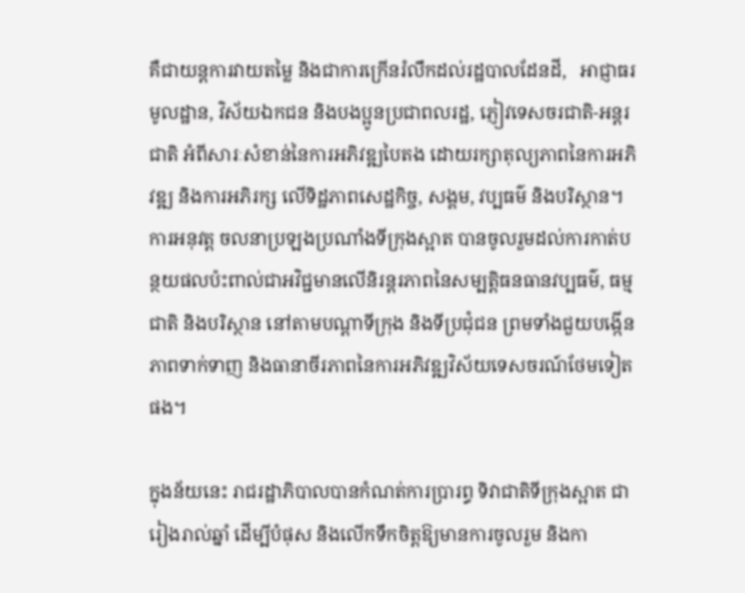គឺជាយន្តការវាយតម្លៃ និងជាការក្រើនរំលឹកដល់រដ្ឋបាលដែនដី,   អាជ្ញាធរមូលដ្ឋាន, វិស័យឯកជន និងបងប្អូនប្រជាពលរដ្ឋ, ភ្ញៀវទេសចរជាតិ-អន្តរជាតិ អំពីសារៈសំខាន់នៃការអភិវឌ្ឍបៃតង ដោយរក្សាតុល្យភាពនៃការអភិវឌ្ឍ និងការអភិរក្ស លើទិដ្ឋភាពសេដ្ឋកិច្ច, សង្គម, វប្បធម៌ និងបរិស្ថាន។ ការអនុវត្ត ចលនាប្រឡងប្រណាំងទីក្រុងស្អាត បានចូលរួមដល់ការកាត់បន្ថយផលប៉ះពាល់ជាអវិជ្ជមានលើនិរន្តរភាពនៃសម្បត្តិធនធានវប្បធម៌, ធម្មជាតិ និងបរិស្ថាន នៅតាមបណ្តាទីក្រុង និងទីប្រជុំជន ព្រមទាំងជួយបង្កើនភាពទាក់ទាញ និងធានាចីរភាពនៃការអភិវឌ្ឍវិស័យទេសចរណ៍ថែមទៀតផង។

ក្នុងន័យនេះ រាជរដ្ឋាភិបាលបានកំណត់ការប្រារព្ធ ទិវាជាតិទីក្រុងស្អាត ជារៀងរាល់ឆ្នាំ ដើម្បីបំផុស និងលើកទឹកចិត្តឱ្យមានការចូលរួម និងកា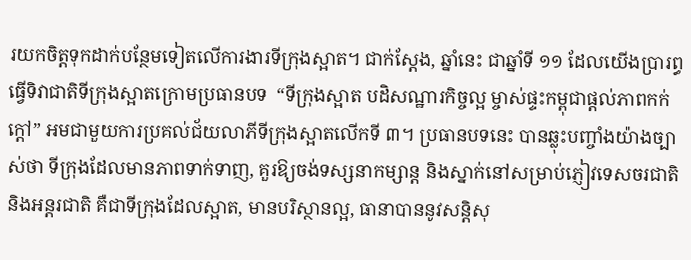រយកចិត្តទុកដាក់បន្ថែមទៀតលើការងារទីក្រុងស្អាត។ ជាក់ស្តែង, ឆ្នាំនេះ ជាឆ្នាំទី ១១ ដែលយើងប្រារព្ធធ្វើទិវាជាតិទីក្រុងស្អាតក្រោមប្រធានបទ  “ទីក្រុងស្អាត បដិសណ្ឋារកិច្ចល្អ ម្ចាស់ផ្ទះកម្ពុជាផ្តល់ភាពកក់ក្តៅ” អមជាមួយការប្រគល់ជ័យលាភីទីក្រុងស្អាតលើកទី ៣។ ប្រធានបទនេះ បានឆ្លុះបញ្ចាំងយ៉ាងច្បាស់ថា ទីក្រុងដែលមានភាពទាក់ទាញ, គួរឱ្យចង់ទស្សនាកម្សាន្ត និងស្នាក់នៅសម្រាប់ភ្ញៀវទេសចរជាតិ និងអន្តរជាតិ គឺជាទីក្រុងដែលស្អាត, មានបរិស្ថានល្អ, ធានាបាននូវសន្តិសុ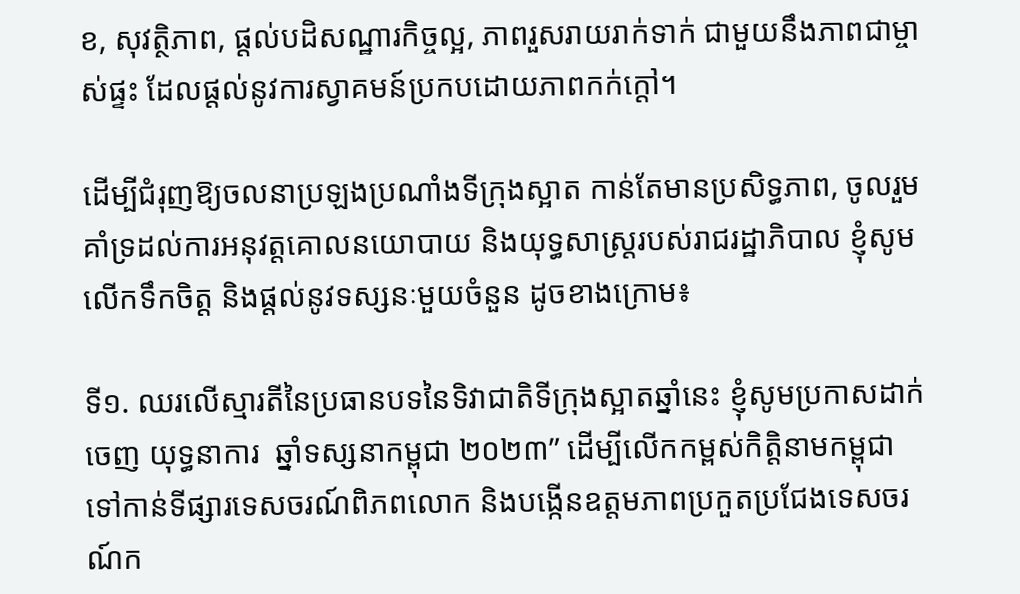ខ, សុវត្ថិភាព, ផ្តល់បដិសណ្ឋារកិច្ចល្អ, ភាពរួសរាយរាក់ទាក់ ជាមួយនឹងភាពជាម្ចាស់ផ្ទះ ដែលផ្តល់នូវការស្វាគមន៍ប្រកបដោយភាពកក់ក្តៅ។

ដើម្បីជំរុញឱ្យចលនាប្រឡងប្រណាំងទីក្រុងស្អាត កាន់តែមានប្រសិទ្ធភាព, ចូលរួមគាំទ្រដល់ការអនុវត្តគោលនយោបាយ និងយុទ្ធសាស្ត្ររបស់រាជរដ្ឋាភិបាល ខ្ញុំសូមលើកទឹកចិត្ត និងផ្តល់នូវទស្សនៈមួយចំនួន ដូចខាងក្រោម៖

ទី១. ឈរលើស្មារតីនៃប្រធានបទនៃទិវាជាតិទីក្រុងស្អាតឆ្នាំនេះ ខ្ញុំសូមប្រកាសដាក់ចេញ យុទ្ធនាការ  ឆ្នាំទស្សនាកម្ពុជា ២០២៣” ដើម្បីលើកកម្ពស់កិត្តិនាមកម្ពុជា ទៅកាន់ទីផ្សារទេសចរណ៍ពិភពលោក និងបង្កើនឧត្តមភាពប្រកួតប្រជែងទេសចរណ៍ក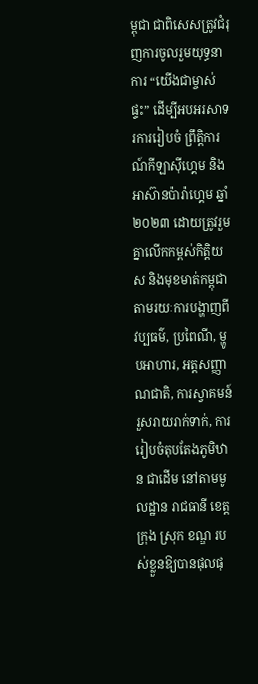ម្ពុជា ជាពិសេសត្រូវជំរុញការចូលរួមយុទ្ធនាការ “យើងជាម្ចាស់ផ្ទះ” ដើម្បីអបអរសាទរការរៀបចំ ព្រឹត្តិការណ៍កីឡាស៊ីហ្គេម និងអាស៊ានប៉ារ៉ាហ្គេម ឆ្នាំ២០២៣ ដោយត្រូវរួមគ្នាលើកកម្ពស់កិត្តិយស និងមុខមាត់កម្ពុជា តាមរយៈការបង្ហាញពីវប្បធម៌, ប្រពៃណី, ម្ហូបអាហារ, អត្តសញ្ញាណជាតិ, ការស្វាគមន៍រួសរាយរាក់ទាក់, ការរៀបចំតុបតែងភូមិឋាន ជាដើម នៅតាមមូលដ្ឋាន រាជធានី ខេត្ត ក្រុង ស្រុក ខណ្ឌ របស់ខ្លួនឱ្យបានផុលផុ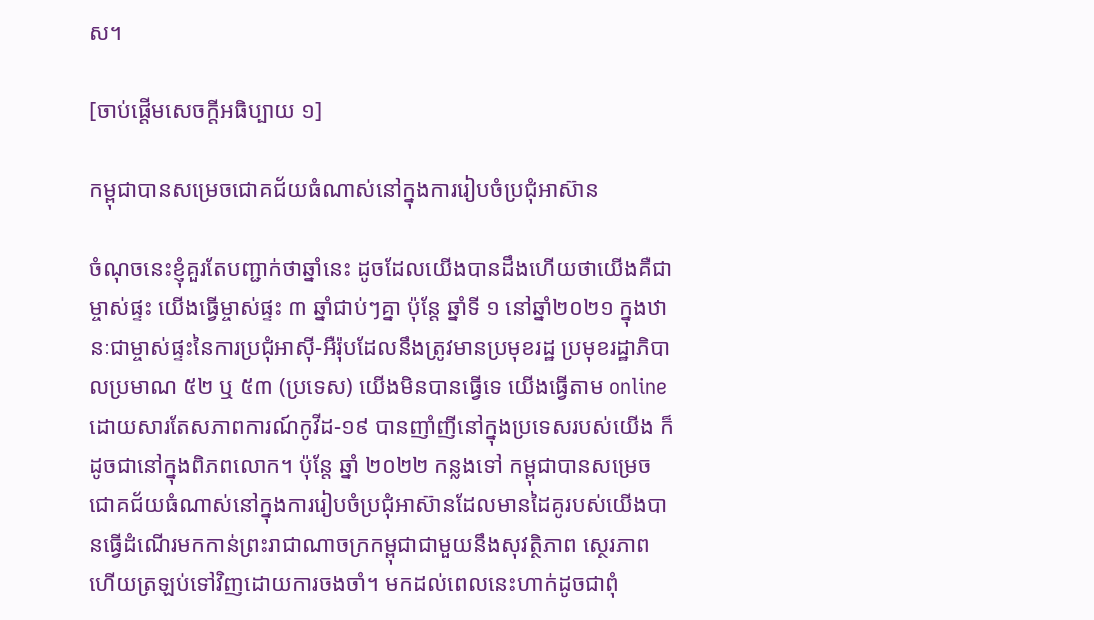ស។

[ចាប់ផ្តើមសេចក្តីអធិប្បាយ ១]

កម្ពុជាបានសម្រេចជោគជ័យធំណាស់នៅក្នុងការរៀបចំប្រជុំអាស៊ាន

ចំណុចនេះខ្ញុំគួរតែបញ្ជាក់ថាឆ្នាំនេះ ដូចដែលយើងបានដឹងហើយថាយើងគឺជាម្ចាស់ផ្ទះ យើងធ្វើម្ចាស់ផ្ទះ ៣ ឆ្នាំជាប់ៗគ្នា ប៉ុន្តែ ឆ្នាំទី ១ នៅឆ្នាំ២០២១ ក្នុងឋានៈជាម្ចាស់ផ្ទះនៃការប្រជុំអាស៊ី-អឺរ៉ុបដែលនឹងត្រូវមានប្រមុខរដ្ឋ ប្រមុខរដ្ឋាភិបាលប្រមាណ ៥២ ឬ ៥៣ (ប្រទេស) យើងមិនបានធ្វើទេ យើងធ្វើតាម online ដោយសារតែសភាពការណ៍កូវីដ-១៩ បានញាំញីនៅក្នុងប្រទេសរបស់យើង ក៏ដូចជានៅក្នុងពិភពលោក។ ប៉ុន្តែ ឆ្នាំ ២០២២ កន្លងទៅ កម្ពុជាបានសម្រេចជោគជ័យធំណាស់នៅក្នុងការរៀបចំប្រជុំអាស៊ានដែលមានដៃគូរបស់យើងបានធ្វើដំណើរមកកាន់ព្រះរាជាណាចក្រកម្ពុជាជាមួយនឹងសុវត្ថិភាព ស្ថេរភាព ហើយត្រឡប់ទៅវិញដោយការចងចាំ។ មកដល់ពេលនេះហាក់ដូចជាពុំ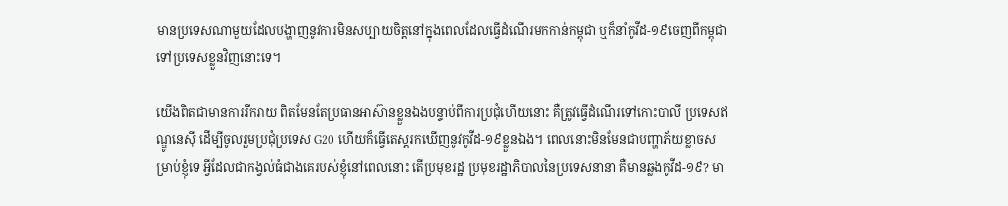មានប្រទេសណាមួយដែលបង្ហាញនូវការមិនសប្បាយចិត្តនៅក្នុងពេលដែលធ្វើដំណើរមកកាន់កម្ពុជា ឬក៏នាំកូវីដ-១៩ចេញពីកម្ពុជាទៅប្រទេសខ្លួនវិញនោះទេ។

យើងពិតជាមានការរីករាយ ពិតមែនតែប្រធានអាស៊ានខ្លួនឯងបន្ទាប់ពីការប្រជុំហើយនោះ គឺត្រូវធ្វើដំណើរទៅកោះបាលី ប្រទេសឥណ្ឌូនេស៊ី ដើម្បីចូលរួមប្រជុំប្រទេស G20 ហើយក៏ធ្វើតេស្តរកឃើញនូវកូវីដ-១៩ខ្លួនឯង។ ពេលនោះមិនមែនជាបញ្ហាភ័យខ្លាចសម្រាប់ខ្ញុំទេ អ្វីដែលជាកង្វល់ធំជាងគេរបស់ខ្ញុំនៅពេលនោះ តើប្រមុខរដ្ឋ ប្រមុខរដ្ឋាភិបាលនៃប្រទេសនានា គឺមានឆ្លងកូវីដ-១៩? មា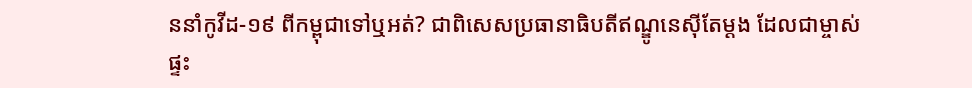ននាំកូវីដ-១៩ ពីកម្ពុជាទៅឬអត់? ជាពិសេសប្រធានាធិបតីឥណ្ឌូនេស៊ីតែម្តង ដែលជាម្ចាស់ផ្ទះ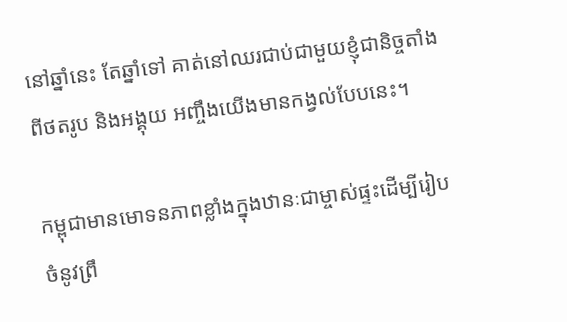នៅឆ្នាំនេះ តែឆ្នាំទៅ គាត់នៅឈរជាប់ជាមួយខ្ញុំជានិច្ចតាំងពីថតរូប និងអង្គុយ អញ្ចឹងយើងមានកង្វល់បែបនេះ។

កម្ពុជាមានមោទនភាពខ្លាំងក្នុងឋានៈជាម្ចាស់ផ្ទះដើម្បីរៀបចំនូវព្រឹ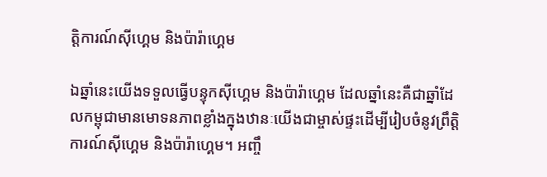ត្តិការណ៍ស៊ីហ្គេម និងប៉ារ៉ាហ្គេម

ឯឆ្នាំនេះយើងទទួលធ្វើបន្ទុកស៊ីហ្គេម និងប៉ារ៉ាហ្គេម ដែលឆ្នាំនេះគឺជាឆ្នាំដែលកម្ពុជាមានមោទនភាពខ្លាំងក្នុងឋានៈយើងជាម្ចាស់ផ្ទះដើម្បីរៀបចំនូវព្រឹត្តិការណ៍ស៊ីហ្គេម និងប៉ារ៉ាហ្គេម។ អញ្ចឹ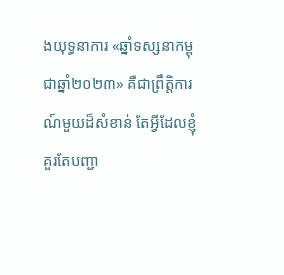ងយុទ្ធនាការ «ឆ្នាំទស្សនាកម្ពុជាឆ្នាំ២០២៣» គឺជាព្រឹត្តិការណ៍មួយដ៏សំខាន់ តែអ្វីដែលខ្ញុំគួរតែបញ្ជា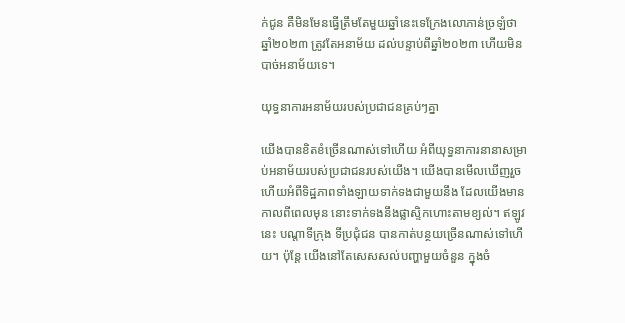ក់ជូន គឺមិនមែនធ្វើត្រឹមតែមួយឆ្នាំនេះទេក្រែងលោភាន់ច្រឡំថា ឆ្នាំ២០២៣ ត្រូវតែអនាម័យ ដល់បន្ទាប់ពីឆ្នាំ២០២៣ ហើយមិនបាច់អនាម័យទេ។

យុទ្ធនាការអនាម័យរបស់ប្រជាជនគ្រប់ៗគ្នា

យើងបានខិតខំច្រើនណាស់ទៅហើយ អំពីយុទ្ធនាការនានាសម្រាប់អនាម័យរបស់ប្រជាជនរបស់យើង។ យើងបានមើលឃើញរួចហើយអំពីទិដ្ឋភាពទាំងឡាយទាក់ទងជាមួយនឹង ដែលយើងមានកាលពីពេលមុន នោះទាក់ទងនឹងផ្លាស្ទិកហោះតាមខ្យល់។ ឥឡូវនេះ បណ្តាទីក្រុង ទីប្រជុំជន បានកាត់បន្ថយច្រើនណាស់ទៅហើយ។ ប៉ុន្តែ យើងនៅតែសេសសល់បញ្ហាមួយចំនួន ក្នុងចំ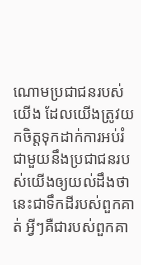ណោមប្រជាជនរបស់យើង ដែលយើងត្រូវយកចិត្តទុកដាក់ការអប់រំជាមួយនឹងប្រជាជនរបស់យើងឲ្យយល់ដឹងថា នេះជាទឹកដីរបស់ពួកគាត់ អ្វីៗគឺជារបស់ពួកគា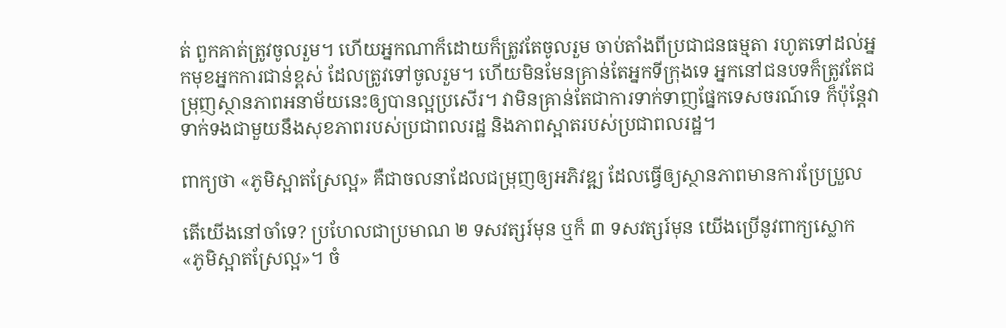ត់ ពួកគាត់ត្រូវចូលរួម។ ហើយអ្នកណាក៏ដោយក៏ត្រូវតែចូលរួម ចាប់តាំងពីប្រជាជនធម្មតា រហូតទៅដល់អ្នកមុខអ្នកការជាន់ខ្ពស់ ដែលត្រូវទៅចូលរួម។ ហើយមិនមែនគ្រាន់តែអ្នកទីក្រុងទេ អ្នកនៅជនបទក៏ត្រូវតែជម្រុញស្ថានភាពអនាម័យនេះឲ្យបានល្អប្រសើរ។ វាមិនគ្រាន់តែជាការទាក់ទាញផ្នែកទេសចរណ៍ទេ ក៏ប៉ុន្តែវាទាក់ទងជាមួយនឹងសុខភាពរបស់ប្រជាពលរដ្ឋ និងភាពស្អាតរបស់ប្រជាពលរដ្ឋ។

ពាក្យថា «ភូមិស្អាតស្រែល្អ» គឺជាចលនាដែលជម្រុញឲ្យអភិវឌ្ឍ ដែលធ្វើឲ្យស្ថានភាពមានការប្រែប្រួល

តើយើងនៅចាំទេ? ប្រហែលជាប្រមាណ ២ ទសវត្សរ៍មុន ឬក៏ ៣ ទសវត្សរ៍មុន យើងប្រើនូវពាក្យស្លោក «ភូមិស្អាតស្រែល្អ»។ ចំ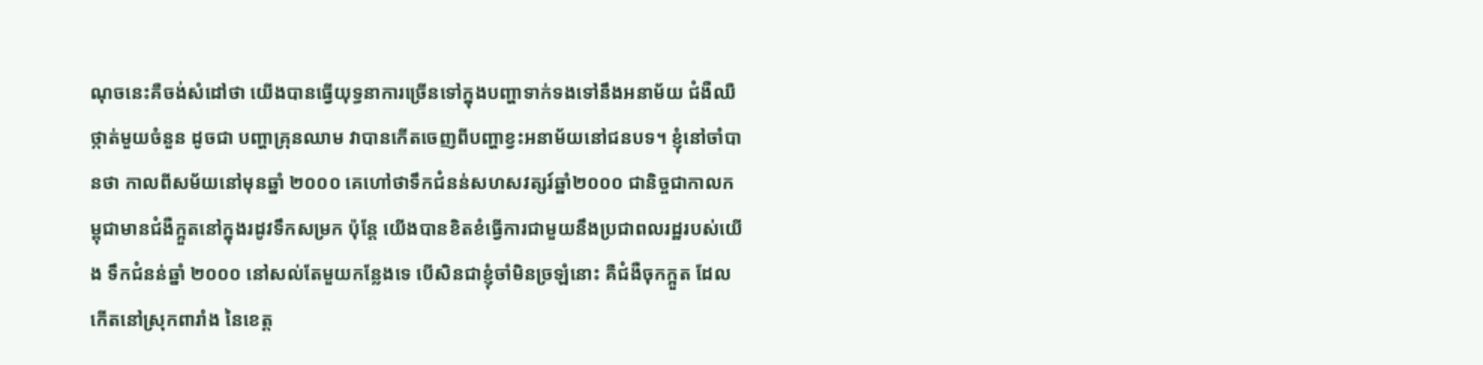ណុចនេះគឺចង់សំដៅថា យើងបានធ្វើយុទ្ធនាការច្រើនទៅក្នុងបញ្ហាទាក់ទងទៅនឹងអនាម័យ ជំងឺឈឺថ្កាត់មួយចំនួន ដូចជា បញ្ហាគ្រុនឈាម វាបានកើតចេញពីបញ្ហាខ្វះអនាម័យនៅជនបទ។ ខ្ញុំនៅចាំបានថា កាលពីសម័យនៅមុនឆ្នាំ ២០០០ គេហៅថាទឹកជំនន់សហសវត្សរ៍ឆ្នាំ២០០០ ជានិច្ចជាកាលកម្ពុជាមានជំងឺក្អួតនៅក្នុងរដូវទឹកសម្រក ប៉ុន្តែ យើងបានខិតខំធ្វើការជាមួយនឹងប្រជាពលរដ្ឋរបស់យើង ទឹកជំនន់ឆ្នាំ ២០០០ នៅសល់តែមួយកន្លែងទេ បើសិនជាខ្ញុំចាំមិនច្រឡំនោះ គឺជំងឺចុកក្អួត ដែលកើតនៅស្រុកពារាំង នៃខេត្ត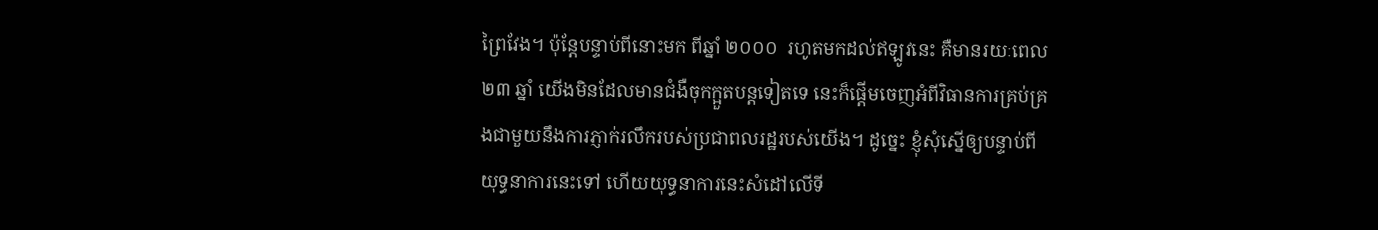ព្រៃវែង។ ប៉ុន្តែបន្ទាប់ពីនោះមក ពីឆ្នាំ ២០០០  រហូតមកដល់ឥឡូវនេះ គឺមានរយៈពេល ២៣ ឆ្នាំ យើងមិនដែលមានជំងឺចុកក្អួតបន្តទៀតទេ នេះក៏ផ្តើមចេញអំពីវិធានការគ្រប់គ្រងជាមួយនឹងការភ្ញាក់រលឹករបស់ប្រជាពលរដ្ឋរបស់យើង។ ដូច្នេះ ខ្ញុំសុំស្នើឲ្យបន្ទាប់ពីយុទ្ធនាការនេះទៅ ហើយយុទ្ធនាការនេះសំដៅលើទី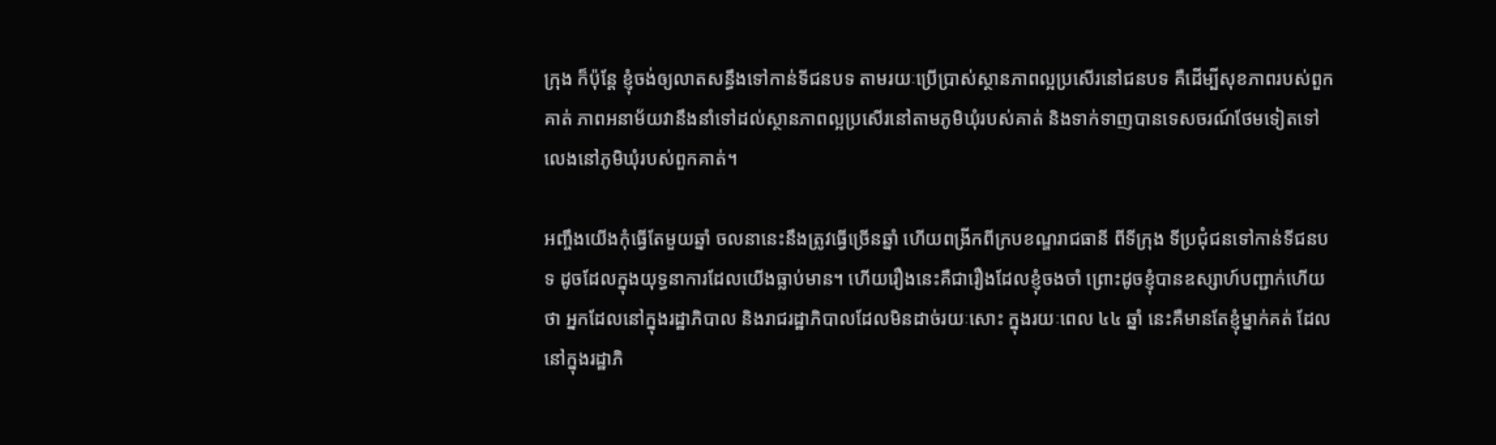ក្រុង ក៏ប៉ុន្តែ ខ្ញុំចង់ឲ្យលាតសន្ធឹងទៅកាន់ទីជនបទ តាមរយៈប្រើប្រាស់ស្ថានភាពល្អប្រសើរនៅជនបទ គឺដើម្បីសុខភាពរបស់ពួកគាត់ ភាពអនាម័យវានឹងនាំទៅដល់ស្ថានភាពល្អប្រសើរនៅតាមភូមិឃុំរបស់គាត់ និងទាក់ទាញបានទេសចរណ៍ថែមទៀតទៅលេងនៅភូមិឃុំរបស់ពួកគាត់។

អញ្ចឹងយើងកុំធ្វើតែមួយឆ្នាំ ចលនានេះនឹងត្រូវធ្វើច្រើនឆ្នាំ ហើយពង្រីកពីក្របខណ្ឌរាជធានី ពីទីក្រុង ទីប្រជុំជនទៅកាន់ទីជនបទ ដូចដែលក្នុងយុទ្ធនាការដែលយើងធ្លាប់មាន។ ហើយរឿងនេះគឺជារឿងដែលខ្ញុំចងចាំ ព្រោះដូចខ្ញុំបានឧស្សាហ៍បញ្ជាក់ហើយថា អ្នកដែលនៅក្នុងរដ្ឋាភិបាល និងរាជរដ្ឋាភិបាលដែលមិនដាច់រយៈសោះ ក្នុងរយៈពេល ៤៤ ឆ្នាំ នេះគឺមានតែខ្ញុំម្នាក់គត់ ដែលនៅក្នុងរដ្ឋាភិ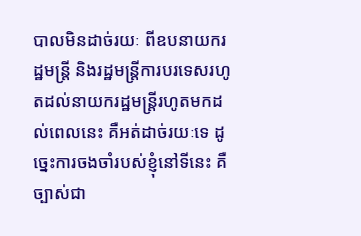បាលមិនដាច់រយៈ ពីឧបនាយករដ្ឋមន្រ្តី និងរដ្ឋមន្រ្តីការបរទេសរហូតដល់នាយករដ្ឋមន្រ្តីរហូតមកដល់ពេលនេះ គឺអត់ដាច់រយៈទេ ដូច្នេះការចងចាំរបស់ខ្ញុំនៅទីនេះ គឺច្បាស់ជា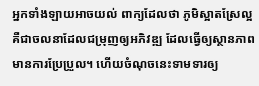អ្នកទាំងឡាយអាចយល់ ពាក្យដែលថា ភូមិស្អាតស្រែល្អ គឺជាចលនាដែលជម្រុញឲ្យអភិវឌ្ឍ ដែលធ្វើឲ្យស្ថានភាពមានការប្រែប្រួល។ ហើយចំណុចនេះទាមទារឲ្យ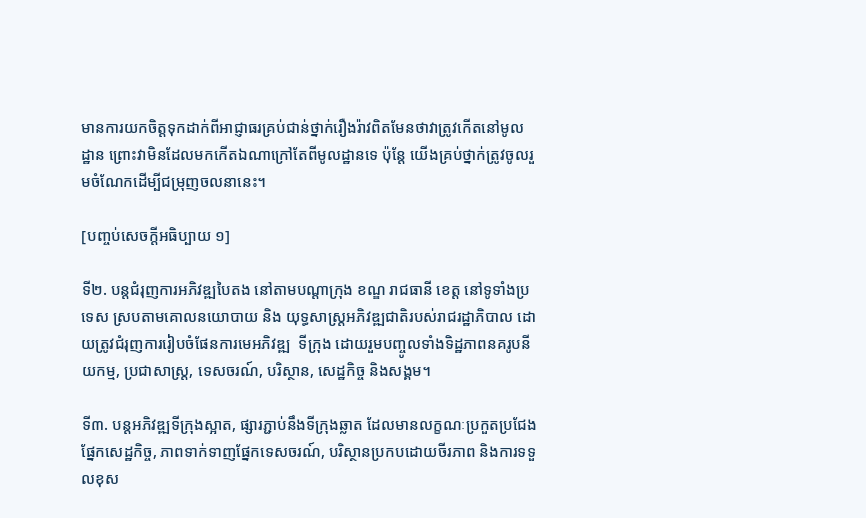មានការយកចិត្តទុកដាក់ពីអាជ្ញាធរគ្រប់ជាន់ថ្នាក់រឿងរ៉ាវពិតមែនថាវាត្រូវកើតនៅមូលដ្ឋាន ព្រោះវាមិនដែលមកកើតឯណាក្រៅតែពីមូលដ្ឋានទេ ប៉ុន្តែ យើងគ្រប់ថ្នាក់ត្រូវចូលរួមចំណែកដើម្បីជម្រុញចលនានេះ។

[បញ្ចប់សេចក្តីអធិប្បាយ ១]

ទី២. បន្តជំរុញការអភិវឌ្ឍបៃតង នៅតាមបណ្តាក្រុង ខណ្ឌ រាជធានី ខេត្ត នៅទូទាំងប្រទេស ស្របតាមគោលនយោបាយ និង យុទ្ធសាស្ត្រអភិវឌ្ឍជាតិរបស់រាជរដ្ឋាភិបាល ដោយត្រូវជំរុញការរៀបចំផែនការមេអភិវឌ្ឍ  ទីក្រុង ដោយរួមបញ្ចូលទាំងទិដ្ឋភាពនគរូបនីយកម្ម, ប្រជាសាស្ត្រ, ទេសចរណ៍, បរិស្ថាន, សេដ្ឋកិច្ច និងសង្គម។

ទី៣. បន្តអភិវឌ្ឍទីក្រុងស្អាត, ផ្សារភ្ជាប់នឹងទីក្រុងឆ្លាត ដែលមានលក្ខណៈប្រកួតប្រជែងផ្នែកសេដ្ឋកិច្ច, ភាពទាក់ទាញផ្នែកទេសចរណ៍, បរិស្ថានប្រកបដោយចីរភាព និងការទទួលខុស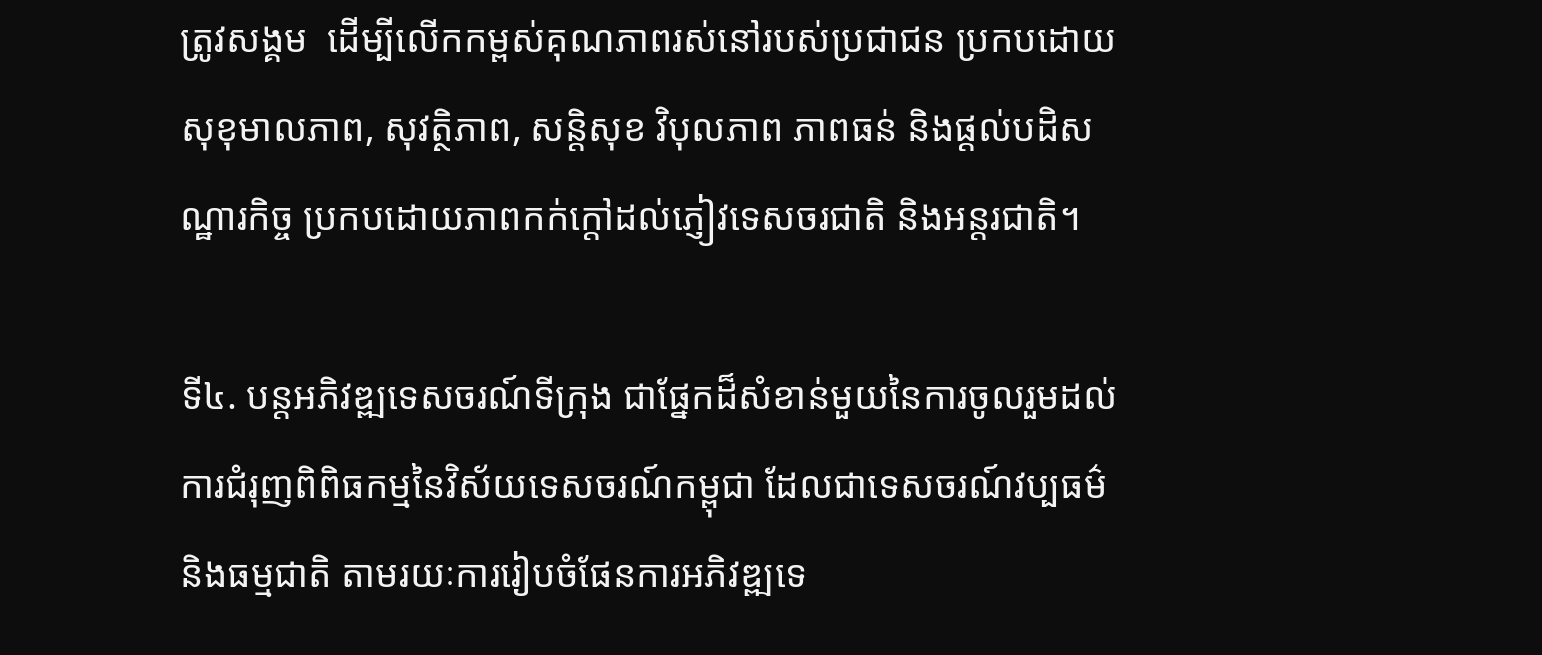ត្រូវសង្គម  ដើម្បីលើកកម្ពស់គុណភាពរស់នៅរបស់ប្រជាជន ប្រកបដោយសុខុមាលភាព, សុវត្ថិភាព, សន្តិសុខ វិបុលភាព ភាពធន់ និងផ្តល់បដិសណ្ឋារកិច្ច ប្រកបដោយភាពកក់ក្តៅដល់ភ្ញៀវទេសចរជាតិ និងអន្តរជាតិ។

ទី៤. បន្តអភិវឌ្ឍទេសចរណ៍ទីក្រុង ជាផ្នែកដ៏សំខាន់មួយនៃការចូលរួមដល់ការជំរុញពិពិធកម្មនៃវិស័យទេសចរណ៍កម្ពុជា ដែលជាទេសចរណ៍វប្បធម៌ និងធម្មជាតិ តាមរយៈការរៀបចំផែនការអភិវឌ្ឍទេ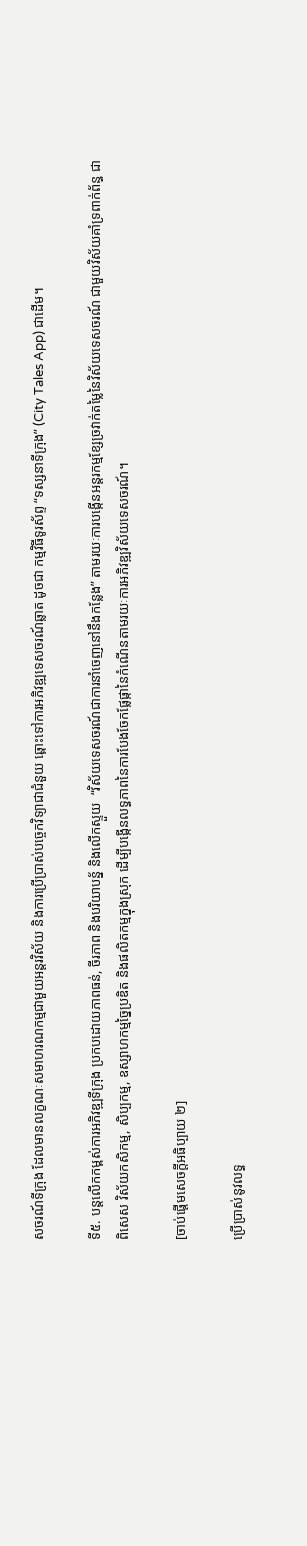សចរណ៍ទីក្រុង ដែលមានលក្ខណៈសមាហរណកម្មជាមួយអន្តរវិស័យ និងការប្រើប្រាស់បច្ចេកវិទ្យាជាជំនួយ ឆ្ពោះទៅការអភិវឌ្ឍទេសចរណ៍ឆ្លាត ដូចជា កម្មវិធីទូរស័ព្ទ “ទស្សនាទីក្រុង” (City Tales App) ជាដើម។

ទី៥. បន្តលើកកម្ពស់ការអភិវឌ្ឍទីក្រុង ប្រកបដោយភាពធន់, ចីរភាព និងបរិយាបន្ន័ និងលើកស្ទួយ  “វិស័យទេសចរណ៍ជាការនាំចេញនៅនឹងកន្លែង” តាមរយៈការបង្កើនអន្តរកម្មខ្សែច្រវាក់តម្លៃនៃវិស័យទេសចរណ៍ ជាមួយវិស័យគាំទ្រពាក់ព័ន្ធ ជាពិសេស វិស័យកសិកម្ម, សិប្បកម្ម, ឧស្សាហកម្មច្នៃប្រឌិត និងផលិតកម្មក្នុងស្រុក ដើម្បីបង្កើនលទ្ធភាពនៃការបែងចែកផ្លែផ្កានៃកំណើនតាមរយៈការអភិវឌ្ឍវិស័យទេសចរណ៍។

[ចាប់ផ្តើមសេចក្តីអធិប្បាយ ២]

ប្រើប្រាស់នូវលទ្ធ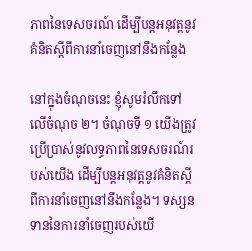ភាពនៃទេសចរណ៍ ដើម្បីបន្តអនុវត្តនូវគំនិតស្តីពីការនាំចេញនៅនឹងកន្លែង

នៅក្នុងចំណុចនេះ ខ្ញុំសូមរំលឹកទៅលើចំណុច ២។ ចំណុចទី ១ យើងត្រូវប្រើប្រាស់នូវលទ្ធភាពនៃទេសចរណ៍របស់យើង ដើម្បីបន្តអនុវត្តនូវគំនិតស្តីពីការនាំចេញនៅនឹងកន្លែង។ ទស្សនទាននៃការនាំចេញរបស់យើ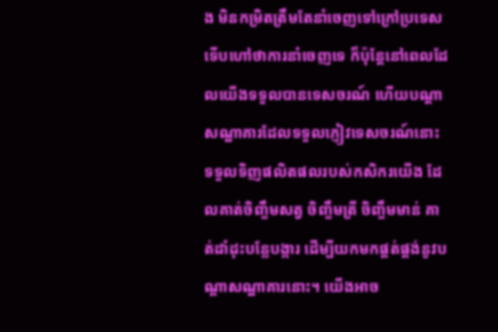ង មិនកម្រិតត្រឹមតែនាំចេញទៅក្រៅប្រទេស ទើបហៅថាការនាំចេញទេ ក៏ប៉ុន្តែនៅពេលដែលយើងទទួលបានទេសចរណ៍ ហើយបណ្តាសណ្ឋាគារដែលទទួលភ្ញៀវទេសចរណ៍នោះ ទទួលទិញផលិតផលរបស់កសិករយើង ដែលគាត់ចិញ្ចឹមសត្វ ចិញ្ចឹមត្រី ចិញ្ចឹមមាន់ គាត់ដាំដុះបន្លែបង្ការ ដើម្បីយកមកផ្គត់ផ្គង់នូវបណ្តាសណ្ឋាគារនោះ។ យើងអាច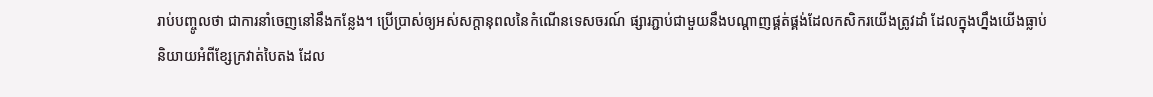រាប់បញ្ចូលថា ជាការនាំចេញនៅនឹងកន្លែង។ ប្រើប្រាស់ឲ្យអស់សក្តានុពលនៃកំណើនទេសចរណ៍ ផ្សារភ្ជាប់ជាមួយនឹងបណ្តាញផ្គត់ផ្គង់ដែលកសិករយើងត្រូវដាំ ដែលក្នុងហ្នឹងយើងធ្លាប់និយាយអំពីខ្សែក្រវាត់បៃតង ដែល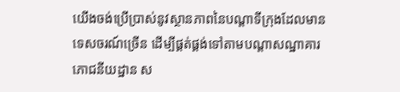យើងចង់ប្រើប្រាស់នូវស្ថានភាពនៃបណ្តាទីក្រុងដែលមានទេសចរណ៍ច្រើន ដើម្បីផ្គត់ផ្គង់ទៅតាមបណ្តាសណ្ឋាគារ ភោជនីយដ្ឋាន ស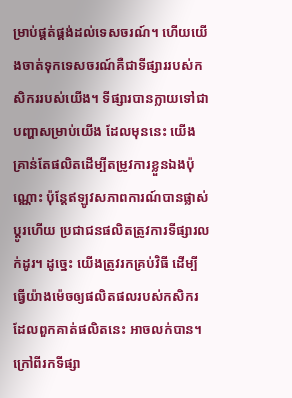ម្រាប់ផ្គត់ផ្គង់ដល់ទេសចរណ៍។ ហើយយើងចាត់ទុកទេសចរណ៍គឺជាទីផ្សាររបស់កសិកររបស់យើង។ ទីផ្សារបានក្លាយទៅជាបញ្ហាសម្រាប់យើង ដែលមុននេះ យើងគ្រាន់តែផលិតដើម្បីតម្រូវការខ្លួនឯងប៉ុណ្ណោះ ប៉ុន្តែឥឡូវសភាពការណ៍បានផ្លាស់ប្តូរហើយ ប្រជាជនផលិតត្រូវការទីផ្សារលក់ដូរ។ ដូច្នេះ យើងត្រូវរកគ្រប់វិធី ដើម្បីធ្វើយ៉ាងម៉េចឲ្យផលិតផលរបស់កសិករដែលពួកគាត់ផលិតនេះ អាចលក់បាន។ ក្រៅពីរកទីផ្សា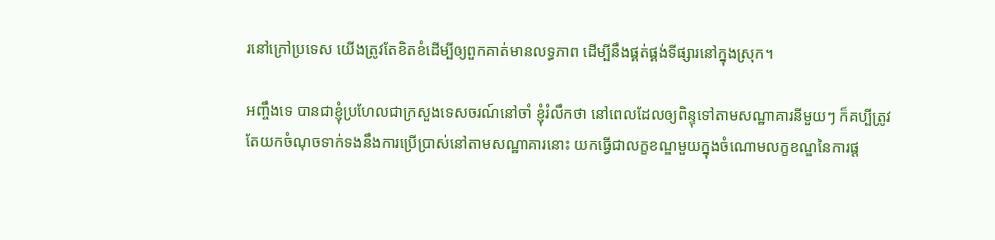រនៅក្រៅប្រទេស យើងត្រូវតែខិតខំដើម្បីឲ្យពួកគាត់មានលទ្ធភាព ដើម្បីនឹងផ្គត់ផ្គង់ទីផ្សារនៅក្នុងស្រុក។

អញ្ចឹងទេ បានជាខ្ញុំប្រហែលជាក្រសួងទេសចរណ៍នៅចាំ ខ្ញុំរំលឹកថា នៅពេលដែលឲ្យពិន្ទុទៅតាមសណ្ឋាគារនីមួយៗ ក៏គប្បីត្រូវតែយកចំណុចទាក់ទងនឹងការប្រើប្រាស់នៅតាមសណ្ឋាគារនោះ យកធ្វើជាលក្ខខណ្ឌមួយក្នុងចំណោមលក្ខខណ្ឌនៃការផ្ត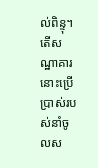ល់ពិន្ទុ។ តើសណ្ឋាគារនោះប្រើប្រាស់របស់នាំចូលស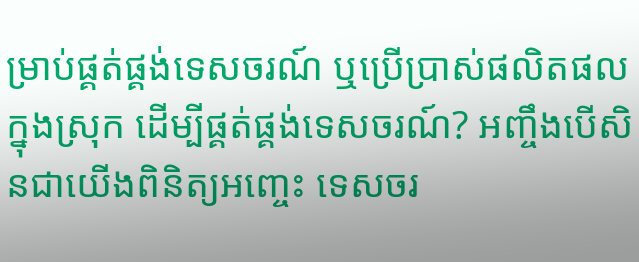ម្រាប់ផ្គត់ផ្គង់ទេសចរណ៍ ឬប្រើប្រាស់ផលិតផលក្នុងស្រុក ដើម្បីផ្គត់ផ្គង់ទេសចរណ៍? អញ្ចឹងបើសិនជាយើងពិនិត្យអញ្ចេះ ទេសចរ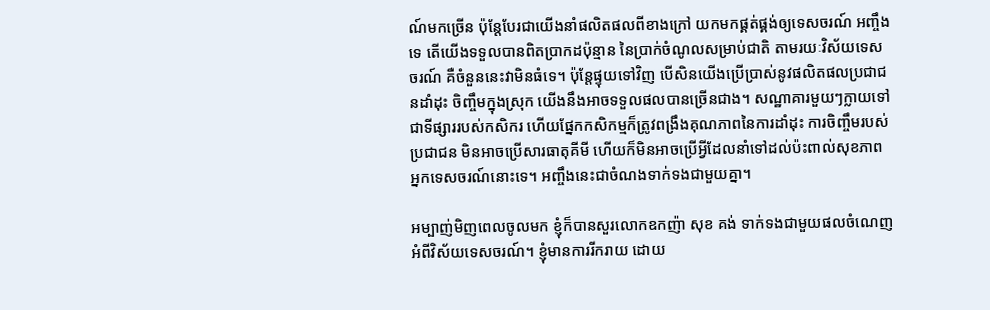ណ៍មកច្រើន ប៉ុន្តែបែរជាយើងនាំផលិតផលពីខាងក្រៅ យកមកផ្គត់ផ្គង់ឲ្យទេសចរណ៍ អញ្ចឹងទេ តើយើងទទួលបានពិតប្រាកដប៉ុន្មាន នៃប្រាក់ចំណូលសម្រាប់ជាតិ តាមរយៈវិស័យទេសចរណ៍ គឺចំនួននេះវាមិនធំទេ។ ប៉ុន្តែផ្ទុយទៅវិញ បើសិនយើងប្រើប្រាស់នូវផលិតផលប្រជាជនដាំដុះ ចិញ្ចឹមក្នុងស្រុក យើងនឹងអាចទទួលផលបានច្រើនជាង។ សណ្ឋាគារមួយៗក្លាយទៅជាទីផ្សាររបស់កសិករ ហើយផ្នែកកសិកម្មក៏ត្រូវពង្រឹងគុណភាពនៃការដាំដុះ ការចិញ្ចឹមរបស់ប្រជាជន មិនអាចប្រើសារធាតុគីមី ហើយក៏មិនអាចប្រើអ្វីដែលនាំទៅដល់ប៉ះពាល់សុខភាពអ្នកទេសចរណ៍នោះទេ។ អញ្ចឹងនេះជាចំណងទាក់ទងជាមួយគ្នា។

អម្បាញ់មិញពេលចូលមក ខ្ញុំក៏បានសួរលោកឧកញ៉ា សុខ គង់ ទាក់ទងជាមួយផលចំណេញអំពីវិស័យទេសចរណ៍។ ខ្ញុំមានការរីករាយ ដោយ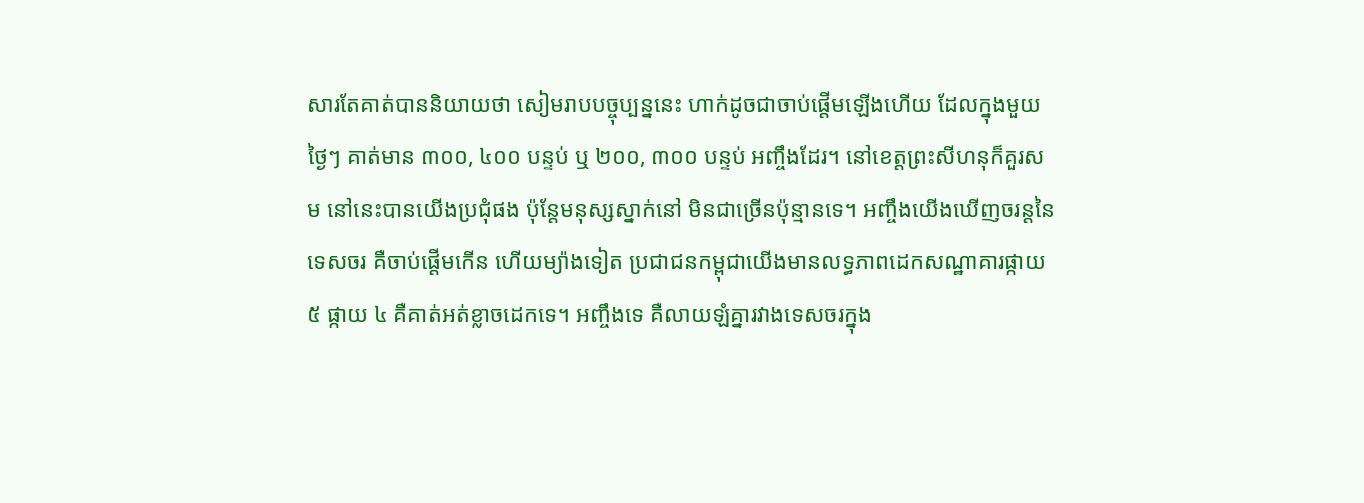សារតែគាត់បាននិយាយថា សៀមរាបបច្ចុប្បន្ននេះ ហាក់ដូចជាចាប់ផ្តើមឡើងហើយ ដែលក្នុងមួយថ្ងៃៗ គាត់មាន ៣០០, ៤០០ បន្ទប់ ឬ ២០០, ៣០០ បន្ទប់ អញ្ចឹងដែរ។ នៅខេត្តព្រះសីហនុក៏គួរសម នៅនេះបានយើងប្រជុំផង ប៉ុន្តែមនុស្សស្នាក់នៅ មិនជាច្រើនប៉ុន្មានទេ។ អញ្ចឹងយើងឃើញចរន្តនៃទេសចរ គឺចាប់ផ្តើមកើន ហើយម្យ៉ាងទៀត ប្រជាជនកម្ពុជាយើងមានលទ្ធភាពដេកសណ្ឋាគារផ្កាយ ៥ ផ្កាយ ៤ គឺគាត់អត់ខ្លាចដេកទេ។ អញ្ចឹងទេ គឺលាយឡំគ្នារវាងទេសចរក្នុង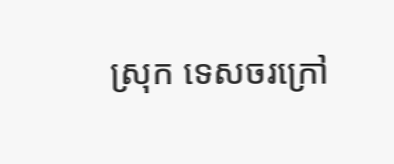ស្រុក ទេសចរក្រៅ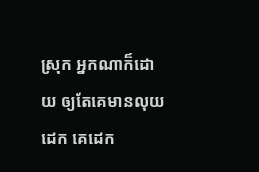ស្រុក អ្នកណាក៏ដោយ ឲ្យតែគេមានលុយដេក គេដេក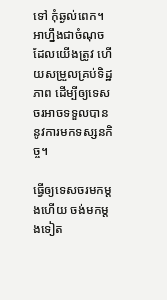ទៅ កុំឆ្ងល់ពេក។ អាហ្នឹងជាចំណុចដែលយើងត្រូវ ហើយសម្រួលគ្រប់ទិដ្ឋភាព ដើម្បីឲ្យទេសចរអាចទទួលបាននូវការមកទស្សនកិច្ច។

ធ្វើឲ្យទេសចរមកម្តងហើយ ចង់មកម្តងទៀត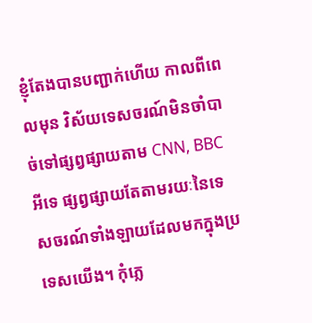ខ្ញុំតែងបានបញ្ជាក់ហើយ កាលពីពេលមុន វិស័យទេសចរណ៍មិនចាំបាច់ទៅផ្សព្វផ្សាយតាម CNN, BBC អីទេ ផ្សព្វផ្សាយតែតាមរយៈនៃទេសចរណ៍ទាំងឡាយដែលមកក្នុងប្រទេសយើង។ កុំភ្លេ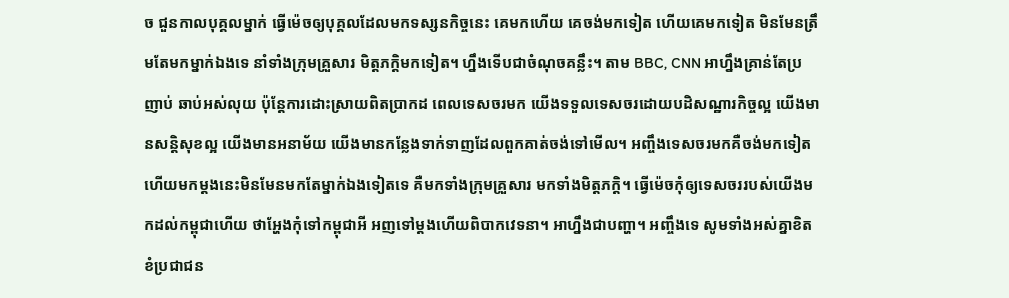ច ជួនកាលបុគ្គលម្នាក់ ធ្វើម៉េចឲ្យបុគ្គលដែលមកទស្សនកិច្ចនេះ គេមកហើយ គេចង់មកទៀត ហើយគេមកទៀត មិនមែនត្រឹមតែមកម្នាក់ឯងទេ នាំទាំងក្រុមគ្រួសារ មិត្តភក្តិមកទៀត។ ហ្នឹងទើបជាចំណុចគន្លឹះ។ តាម BBC, CNN អាហ្នឹងគ្រាន់តែប្រញាប់ ឆាប់អស់លុយ ប៉ុន្ដែការដោះស្រាយពិតប្រាកដ ពេលទេសចរមក យើងទទួលទេសចរដោយបដិសណ្ឋារកិច្ចល្អ យើងមានសន្ដិសុខល្អ យើងមានអនាម័យ យើងមានកន្លែងទាក់ទាញដែលពួកគាត់ចង់ទៅមើល។ អញ្ចឹងទេសចរមកគឺចង់មកទៀត ហើយមកម្ដងនេះមិនមែនមកតែម្នាក់ឯងទៀតទេ គឺមកទាំងក្រុមគ្រួសារ មកទាំងមិត្តភក្តិ។ ធ្វើម៉េចកុំឲ្យទេសចររបស់យើងមកដល់កម្ពុជាហើយ ថាអ្ហែងកុំទៅកម្ពុជាអី អញទៅម្ដងហើយពិបាកវេទនា។ អាហ្នឹងជាបញ្ហា។ អញ្ចឹងទេ សូមទាំងអស់គ្នាខិតខំប្រជាជន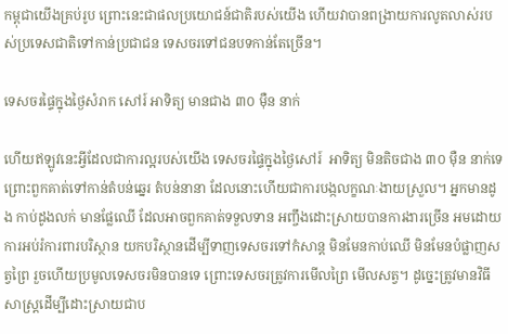កម្ពុជាយើងគ្រប់រូប ព្រោះនេះជាផលប្រយោជន៍ជាតិរបស់យើង ហើយវាបានពង្រាយការលូតលាស់របស់ប្រទេសជាតិទៅកាន់ប្រជាជន ទេសចរទៅជនបទកាន់តែច្រើន។

ទេសចរផ្ទៃក្នុងថ្ងៃសំរាក សៅរ៍ អាទិត្យ មានជាង ៣០ ម៉ឺន នាក់

ហើយឥឡូវនេះអ្វីដែលជាការល្អរបស់យើង ទេសចរផ្ទៃក្នុងថ្ងៃសៅរ៍  អាទិត្យ មិនតិចជាង ៣០ ម៉ឺន នាក់ទេ ព្រោះពួកគាត់ទៅកាន់តំបន់ឆ្នេរ តំបន់នានា ដែលនោះហើយជាការបង្កលក្ខណៈងាយស្រួល។ អ្នកមានដូង កាប់ដូងលក់ មានផ្លែឈើ ដែលអាចពួកគាត់ទទួលទាន អញ្ចឹងដោះស្រាយបានការងារច្រើន អមដោយការអប់រំការពារបរិស្ថាន យកបរិស្ថានដើម្បីទាញទេសចរទៅកំសាន្ដ មិនមែនកាប់ឈើ មិនមែនបំផ្លាញសត្វព្រៃ រួចហើយប្រមូលទេសចរមិនបានទេ ព្រោះទេសចរត្រូវការមើលព្រៃ មើលសត្វ។ ដូច្នេះត្រូវមានវិធីសាស្ដ្រដើម្បីដោះស្រាយជាប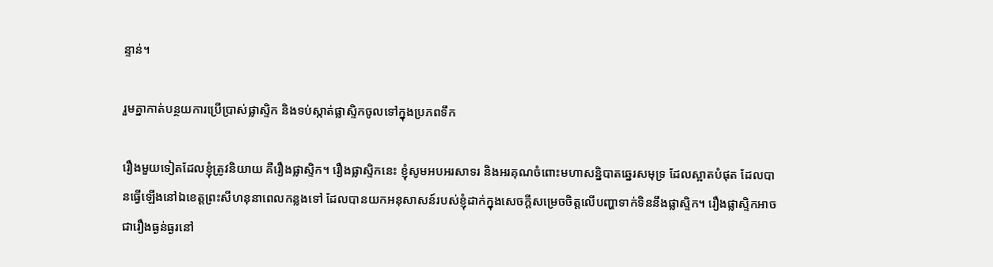ន្ទាន់។

រួមគ្នាកាត់បន្ថយការប្រើប្រាស់ផ្លាស្ទិក និងទប់ស្កាត់ផ្លាស្ទិកចូលទៅក្នុងប្រភពទឹក

រឿងមួយទៀតដែលខ្ញុំត្រូវនិយាយ គឺរឿងផ្លាស្ទិក។ រឿងផ្លាស្ទិកនេះ ខ្ញុំសូមអបអរសាទរ និងអរគុណចំពោះមហាសន្និបាតឆ្នេរសមុទ្រ ដែលស្អាតបំផុត ដែលបានធ្វើឡើងនៅឯខេត្តព្រះសីហនុនាពេលកន្លងទៅ ដែលបានយកអនុសាសន៍របស់ខ្ញុំដាក់ក្នុងសេចក្ដីសម្រេចចិត្តលើបញ្ហាទាក់ទិននឹងផ្លាស្ទិក។ រឿងផ្លាស្ទិកអាចជារឿងធ្ងន់ធ្ងរនៅ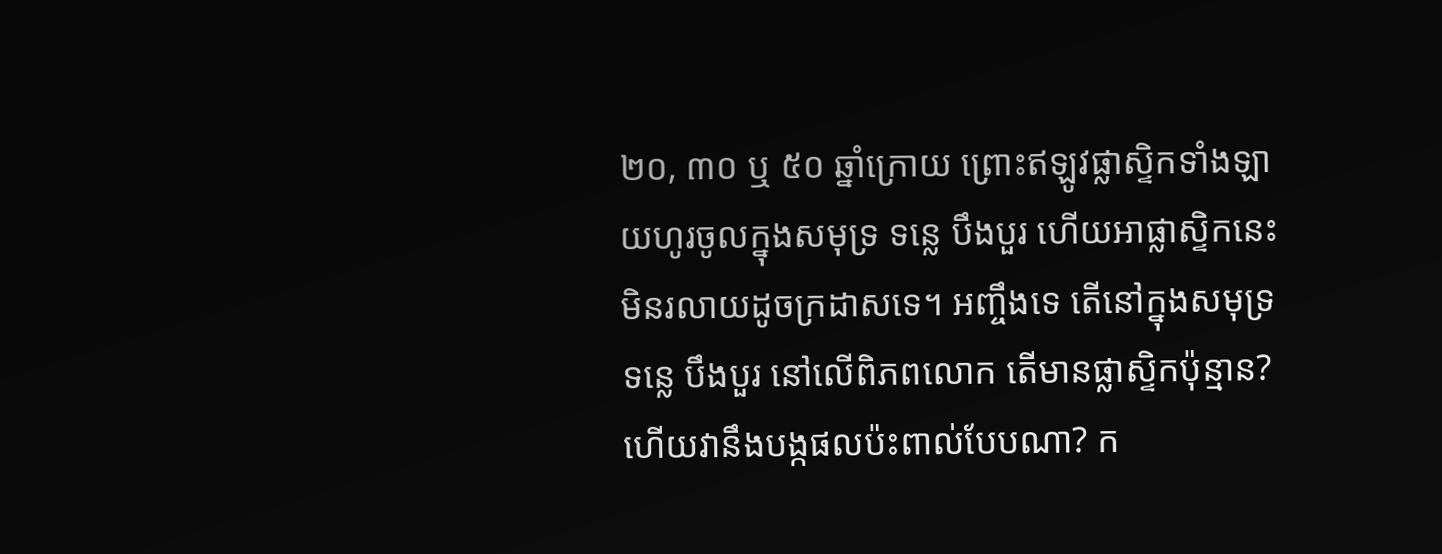២០, ៣០ ឬ ៥០ ឆ្នាំក្រោយ ព្រោះឥឡូវផ្លាស្ទិកទាំងឡាយហូរចូលក្នុងសមុទ្រ ទន្លេ បឹងបួរ ហើយអាផ្លាស្ទិកនេះមិនរលាយដូចក្រដាសទេ។ អញ្ចឹងទេ តើនៅក្នុងសមុទ្រ ទន្លេ បឹងបួរ នៅលើពិភពលោក តើមានផ្លាស្ទិកប៉ុន្មាន?ហើយវានឹងបង្កផលប៉ះពាល់បែបណា? ក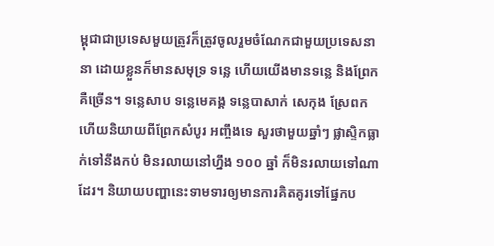ម្ពុជាជាប្រទេសមួយត្រូវក៏ត្រូវចូលរួមចំណែកជាមួយប្រទេសនានា ដោយខ្លួនក៏មានសមុទ្រ ទន្លេ ហើយយើងមានទន្លេ និងព្រែកគឺច្រើន។ ទន្លេសាប ទន្លេមេគង្គ ទន្លេបាសាក់ សេកុង ស្រែពក ហើយនិយាយពីព្រែកសំបូរ អញ្ចឹងទេ សួរថាមួយឆ្នាំៗ ផ្លាសិ្ទកធ្លាក់ទៅនឹងកប់ មិនរលាយនៅហ្នឹង ១០០ ឆ្នាំ ក៏មិនរលាយទៅណាដែរ។ និយាយបញ្ហានេះទាមទារឲ្យមានការគិតគូរទៅផ្នែកប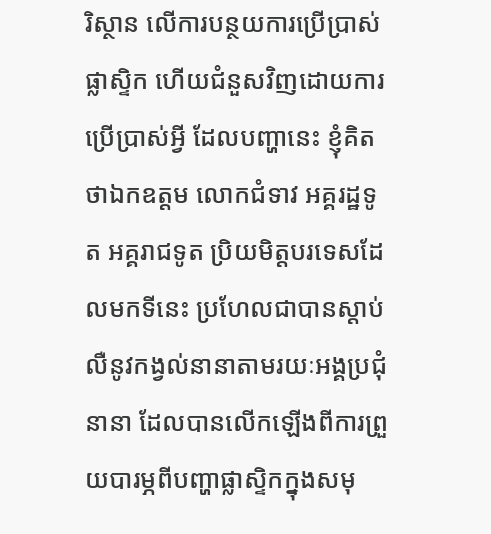រិស្ថាន លើការបន្ថយការប្រើប្រាស់ផ្លាស្ទិក ហើយជំនួសវិញដោយការប្រើប្រាស់អ្វី ដែលបញ្ហានេះ ខ្ញុំគិតថាឯកឧត្តម លោកជំទាវ អគ្គរដ្ឋទូត អគ្គរាជទូត ប្រិយមិត្តបរទេសដែលមកទីនេះ ប្រហែលជាបានស្ដាប់លឺនូវកង្វល់នានាតាមរយៈអង្គប្រជុំនានា ដែលបានលើកឡើងពីការព្រួយបារម្ភពីបញ្ហាផ្លាស្ទិកក្នុងសមុ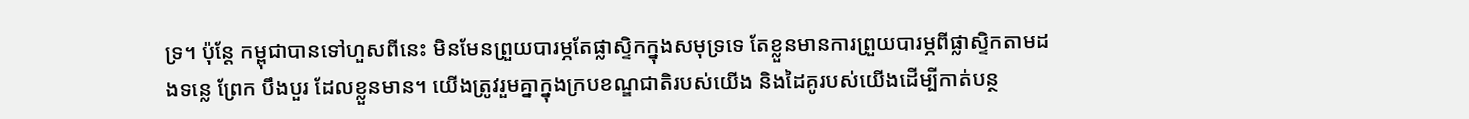ទ្រ។ ប៉ុន្ដែ កម្ពុជាបានទៅហួសពីនេះ មិនមែនព្រួយបារម្ភតែផ្លាស្ទិកក្នុងសមុទ្រទេ តែខ្លួនមានការព្រួយបារម្ភពីផ្លាស្ទិកតាមដងទន្លេ ព្រែក បឹងបួរ ដែលខ្លួនមាន។ យើងត្រូវរួមគ្នាក្នុងក្របខណ្ឌជាតិរបស់យើង និងដៃគូរបស់យើងដើម្បីកាត់បន្ថ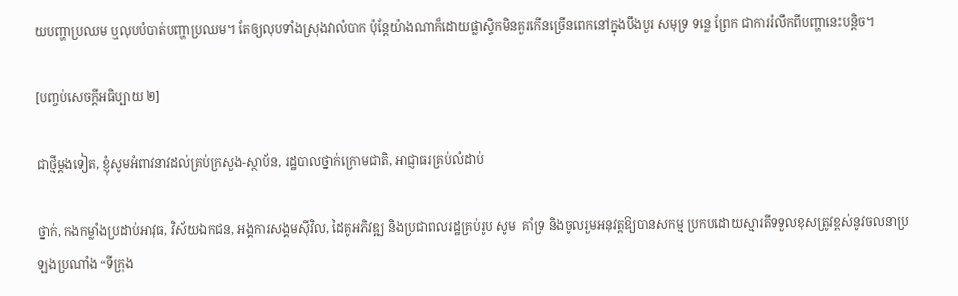យបញ្ហាប្រឈម ឬលុបបំបាត់បញ្ហាប្រឈម។ តែឲ្យលុបទាំងស្រុងវាលំបាក ប៉ុន្ដែយ៉ាងណាក៏ដោយផ្លាស្ទិកមិនគួរកើនច្រើនពេកនៅក្នុងបឹងបួរ សមុទ្រ ទន្លេ ព្រែក ជាការរំលឹកពីបញ្ហានេះបន្ដិច។

[បញ្ចប់សេចក្តីអធិប្បាយ ២]

ជាថ្មីម្តងទៀត, ខ្ញុំសូមអំពាវនាវដល់គ្រប់ក្រសួង-ស្ថាប័ន, រដ្ឋបាលថ្នាក់ក្រោមជាតិ, អាជ្ញាធរគ្រប់លំដាប់

ថ្នាក់, កងកម្លាំងប្រដាប់អាវុធ, វិស័យឯកជន, អង្គការសង្គមស៊ីវិល, ដៃគូអភិវឌ្ឍ និងប្រជាពលរដ្ឋគ្រប់រូប សូម  គាំទ្រ និងចូលរួមអនុវត្តឱ្យបានសកម្ម ប្រកបដោយស្មារតីទទួលខុសត្រូវខ្ពស់នូវចលនាប្រឡងប្រណាំង “ទីក្រុង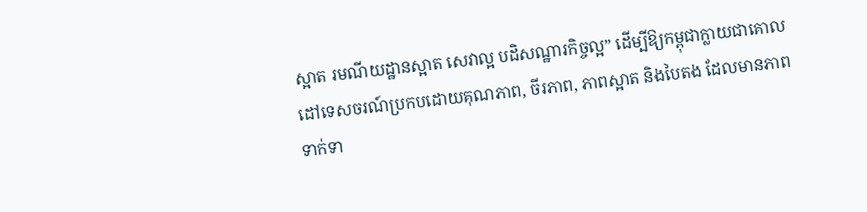ស្អាត រមណីយដ្ឋានស្អាត សេវាល្អ បដិសណ្ឋារកិច្ចល្អ” ដើម្បីឱ្យកម្ពុជាក្លាយជាគោលដៅទេសចរណ៍ប្រកបដោយគុណភាព, ចីរភាព, ភាពស្អាត និងបៃតង ដែលមានភាពទាក់ទា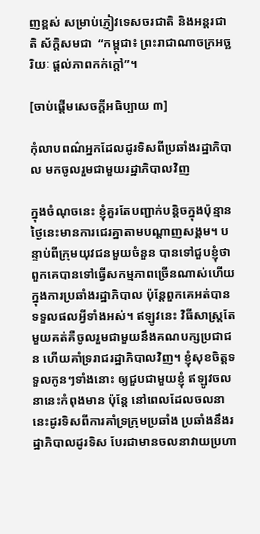ញខ្ពស់ សម្រាប់ភ្ញៀវទេសចរជាតិ និងអន្តរជាតិ ស័ក្តិសមជា  “កម្ពុជា៖ ព្រះរាជាណាចក្រអច្ឆរិយៈ ផ្តល់ភាពកក់ក្តៅ”។

[ចាប់ផ្តើមសេចក្តីអធិប្បាយ ៣]

កុំលាបពណ៌អ្នកដែលដូរទិសពីប្រឆាំងរដ្ឋាភិបាល មកចូលរួមជាមួយរដ្ឋាភិបាលវិញ

ក្នុងចំណុចនេះ ខ្ញុំគួរតែបញ្ជាក់បន្តិចក្នុងប៉ុន្មានថ្ងៃនេះមានការជេរគ្នាតាមបណ្តាញសង្គម។ បន្ទាប់ពីក្រុមយុវជនមួយចំនួន បានទៅជួបខ្ញុំថា ពួកគេបានទៅធ្វើសកម្មភាពច្រើនណាស់ហើយក្នុងការប្រឆាំងរដ្ឋាភិបាល ប៉ុន្តែពួកគេអត់បានទទួលផលអ្វីទាំងអស់។ ឥឡូវនេះ វិធីសាស្រ្តតែមួយគត់គឺចូលរួមជាមួយនឹងគណបក្សប្រជាជន ហើយគាំទ្ររាជរដ្ឋាភិបាលវិញ។ ខ្ញុំសុខចិត្តទទួលកូនៗទាំងនោះ ឲ្យជួបជាមួយខ្ញុំ ឥឡូវចលនានេះកំពុងមាន ប៉ុន្តែ នៅពេលដែលចលនានេះដូរទិសពីការគាំទ្រក្រុមប្រឆាំង ប្រឆាំងនឹងរដ្ឋាភិបាលដូរទិស បែរជាមានចលនាវាយប្រហា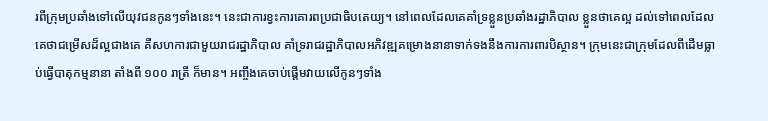រពីក្រុមប្រឆាំងទៅលើយុវជនកូនៗទាំងនេះ។ នេះជាការខ្វះការគោរពប្រជាធិបតេយ្យ។ នៅពេលដែលគេគាំទ្រខ្លួនប្រឆាំងរដ្ឋាភិបាល ខ្លួនថាគេល្អ ដល់ទៅពេលដែលគេថាជម្រើសដ៏ល្អជាងគេ គឺសហការជាមួយរាជរដ្ឋាភិបាល គាំទ្ររាជរដ្ឋាភិបាលអភិវឌ្ឍគម្រោងនានាទាក់ទងនឹងការការពារបិស្ថាន។ ក្រុមនេះជាក្រុមដែលពីដើមធ្លាប់ធ្វើបាតុកម្មនានា តាំងពី ១០០ រាត្រី ក៏មាន។ អញ្ចឹងគេចាប់ផ្តើមវាយលើកូនៗទាំង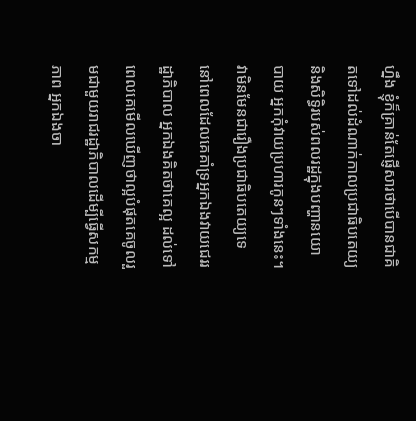ហ្នឹង ខ្ញុំក៏គ្រាន់តែផ្ញើសារថាបើបានជាគិតទៅដល់ដំណាក់កាលប្រជាធិបតេយ្យ និងសិទ្ធិរបស់ពលរដ្ឋក្នុងបញ្ហានយោបាយ អ្នកកុំវាយប្រហារកូនៗទាំងនេះ។ វាមិនមែនជារឿងប្រជាធិបតេយ្យទេ នៅពេលដែលគេគាំទ្រអ្នកឯងវាយជេររដ្ឋាភិបាល អ្នកឯងគិតថាគេល្អ ដល់ទៅពេលគេមើលឃើញថាល្អបំផុតគេចូលរួមជាមួយរាជរដ្ឋាភិបាលដើម្បីធ្វើសកម្មភាព អ្នកឯងចា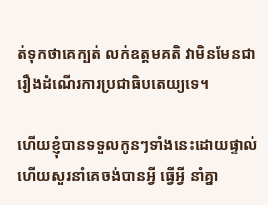ត់ទុកថាគេក្បត់ លក់ឧត្តមគតិ វាមិនមែនជារឿងដំណើរការប្រជាធិបតេយ្យទេ។

ហើយខ្ញុំបានទទួលកូនៗទាំងនេះដោយផ្ទាល់ ហើយសួរនាំគេចង់បានអ្វី ធ្វើអ្វី នាំគ្នា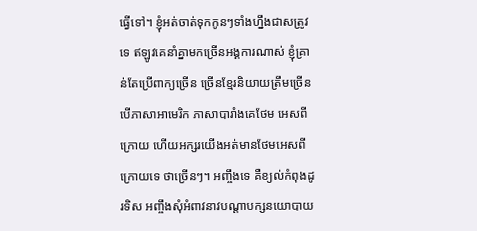ធ្វើទៅ។ ខ្ញុំអត់ចាត់ទុកកូនៗទាំងហ្នឹងជាសត្រូវទេ ឥឡូវគេនាំគ្នាមកច្រើនអង្គការណាស់ ខ្ញុំគ្រាន់តែប្រើពាក្យច្រើន ច្រើនខ្មែរនិយាយត្រឹមច្រើន បើភាសាអាមេរិក ភាសាបារាំងគេថែម អេសពីក្រោយ ហើយអក្សរយើងអត់មានថែមអេសពីក្រោយទេ ថាច្រើនៗ។ អញ្ចឹងទេ គឺខ្យល់កំពុងដូរទិស អញ្ចឹងសុំអំពាវនាវបណ្តាបក្សនយោបាយ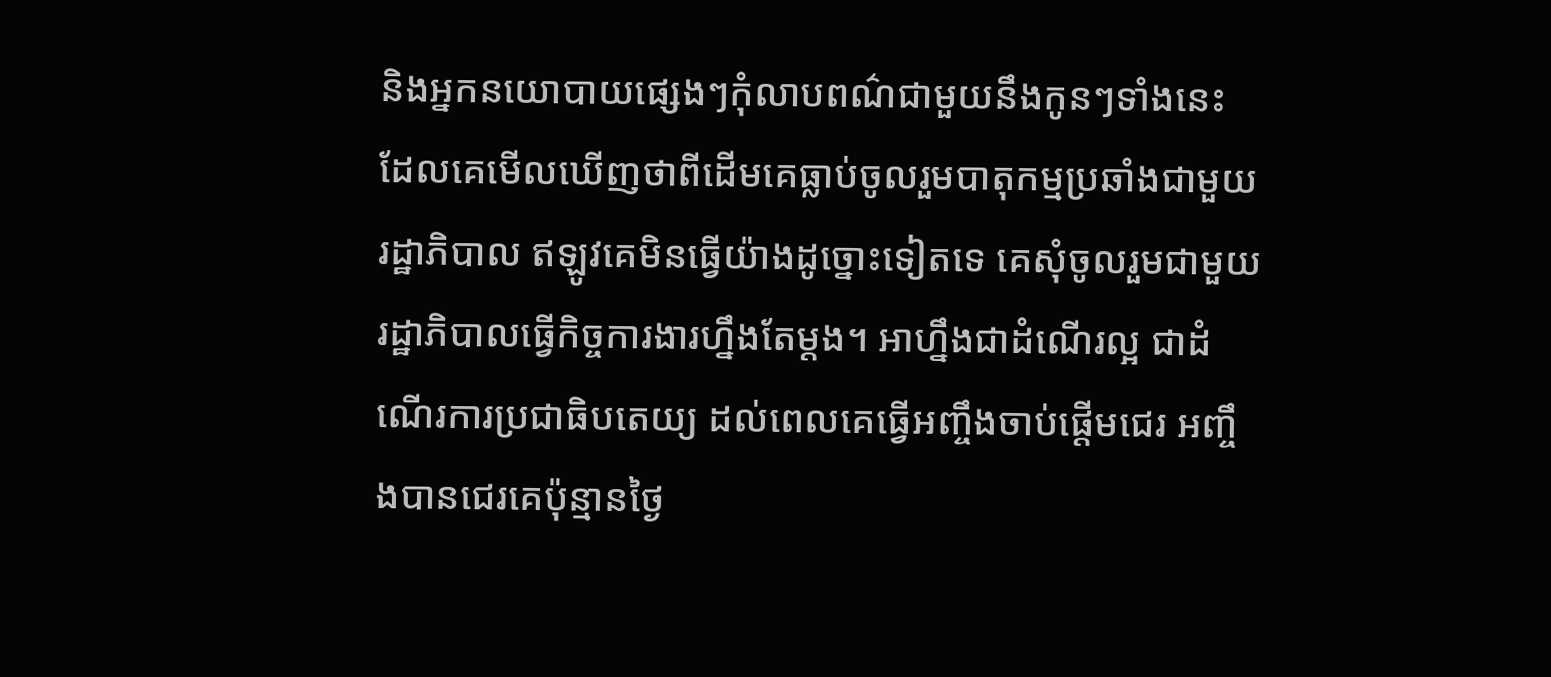និងអ្នកនយោបាយផ្សេងៗកុំលាបពណ៌ជាមួយនឹងកូនៗទាំងនេះ ដែលគេមើលឃើញថាពីដើមគេធ្លាប់ចូលរួមបាតុកម្មប្រឆាំងជាមួយរដ្ឋាភិបាល ឥឡូវគេមិនធ្វើយ៉ាងដូច្នោះទៀតទេ គេសុំចូលរួមជាមួយរដ្ឋាភិបាលធ្វើកិច្ចការងារហ្នឹងតែម្តង។ អាហ្នឹងជាដំណើរល្អ ជាដំណើរការប្រជាធិបតេយ្យ ដល់ពេលគេធ្វើអញ្ចឹងចាប់ផ្តើមជេរ អញ្ចឹងបានជេរគេប៉ុន្មានថ្ងៃ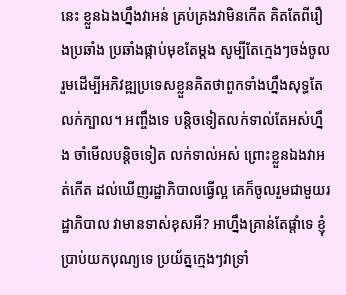នេះ ខ្លួនឯងហ្នឹងវាអន់ គ្រប់គ្រងវាមិនកើត គិតតែពីរឿងប្រឆាំង ប្រឆាំងផ្កាប់មុខតែម្តង សូម្បីតែក្មេងៗចង់ចូលរួមដើម្បីអភិវឌ្ឍប្រទេសខ្លួនគិតថាពួកទាំងហ្នឹងសុទ្ធតែលក់ក្បាល។ អញ្ចឹងទេ បន្តិចទៀតលក់ទាល់តែអស់ហ្នឹង ចាំមើលបន្តិចទៀត លក់ទាល់អស់ ព្រោះខ្លួនឯងវាអត់កើត ដល់ឃើញរដ្ឋាភិបាលធ្វើល្អ គេក៏ចូលរួមជាមួយរដ្ឋាភិបាល វាមានទាស់ខុសអី? អាហ្នឹងគ្រាន់តែផ្តាំទេ ខ្ញុំប្រាប់យកបុណ្យទេ ប្រយ័ត្នក្មេងៗវាទ្រាំ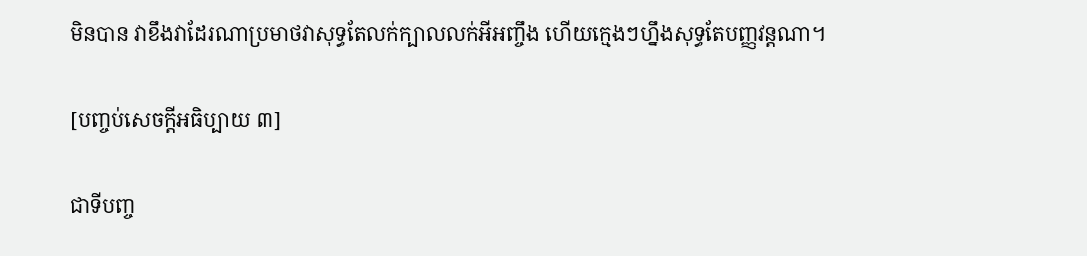មិនបាន វាខឹងវាដែរណាប្រមាថវាសុទ្ធតែលក់ក្បាលលក់អីអញ្ចឹង ហើយក្មេងៗហ្នឹងសុទ្ធតែបញ្ញវន្តណា។

[បញ្ចប់សេចក្តីអធិប្បាយ ៣]

ជាទីបញ្ច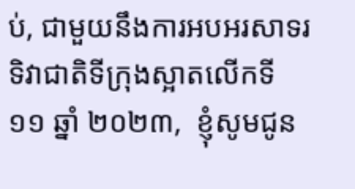ប់, ជាមួយនឹងការអបអរសាទរ  ទិវាជាតិទីក្រុងស្អាតលើកទី ១១ ឆ្នាំ ២០២៣,  ខ្ញុំសូមជូន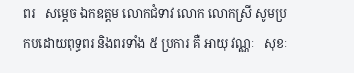ពរ   សម្តេច ឯកឧត្តម លោកជំទាវ លោក លោកស្រី សូមប្រកបដោយពុទ្ធពរ និងពរទាំង ៥ ប្រការ គឺ ឤយុ វណ្ណៈ   សុខៈ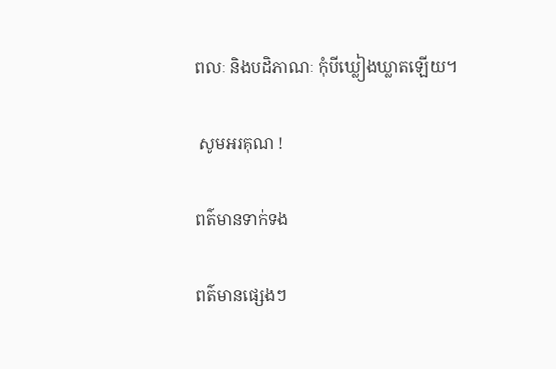ពលៈ និងបដិភាណៈ កុំបីឃ្លៀងឃ្លាតឡើយ។

 សូមអរគុណ !

ពត៌មានទាក់ទង

ពត៌មានផ្សេងៗ